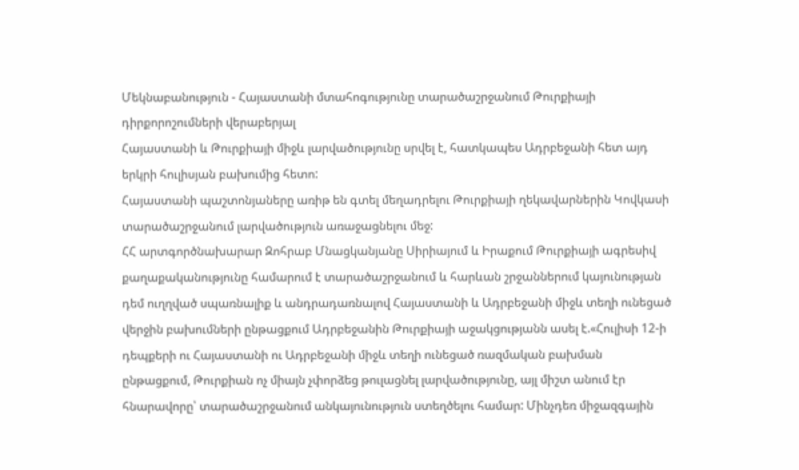Մեկնաբանություն - Հայաստանի մտահոգությունը տարածաշրջանում Թուրքիայի դիրքորոշումների վերաբերյալ
Հայաստանի և Թուրքիայի միջև լարվածությունը սրվել է, հատկապես Ադրբեջանի հետ այդ երկրի հուլիսյան բախումից հետո:
Հայաստանի պաշտոնյաները առիթ են գտել մեղադրելու Թուրքիայի ղեկավարներին Կովկասի տարածաշրջանում լարվածություն առաջացնելու մեջ:
ՀՀ արտգործնախարար Զոհրաբ Մնացկանյանը Սիրիայում և Իրաքում Թուրքիայի ագրեսիվ քաղաքականությունը համարում է տարածաշրջանում և հարևան շրջաններում կայունության դեմ ուղղված սպառնալիք և անդրադառնալով Հայաստանի և Ադրբեջանի միջև տեղի ունեցած վերջին բախումների ընթացքում Ադրբեջանին Թուրքիայի աջակցությանն ասել է.«Հուլիսի 12-ի դեպքերի ու Հայաստանի ու Ադրբեջանի միջև տեղի ունեցած ռազմական բախման ընթացքում, Թուրքիան ոչ միայն չփորձեց թուլացնել լարվածությունը, այլ միշտ անում էր հնարավորը՝ տարածաշրջանում անկայունություն ստեղծելու համար: Մինչդեռ միջազգային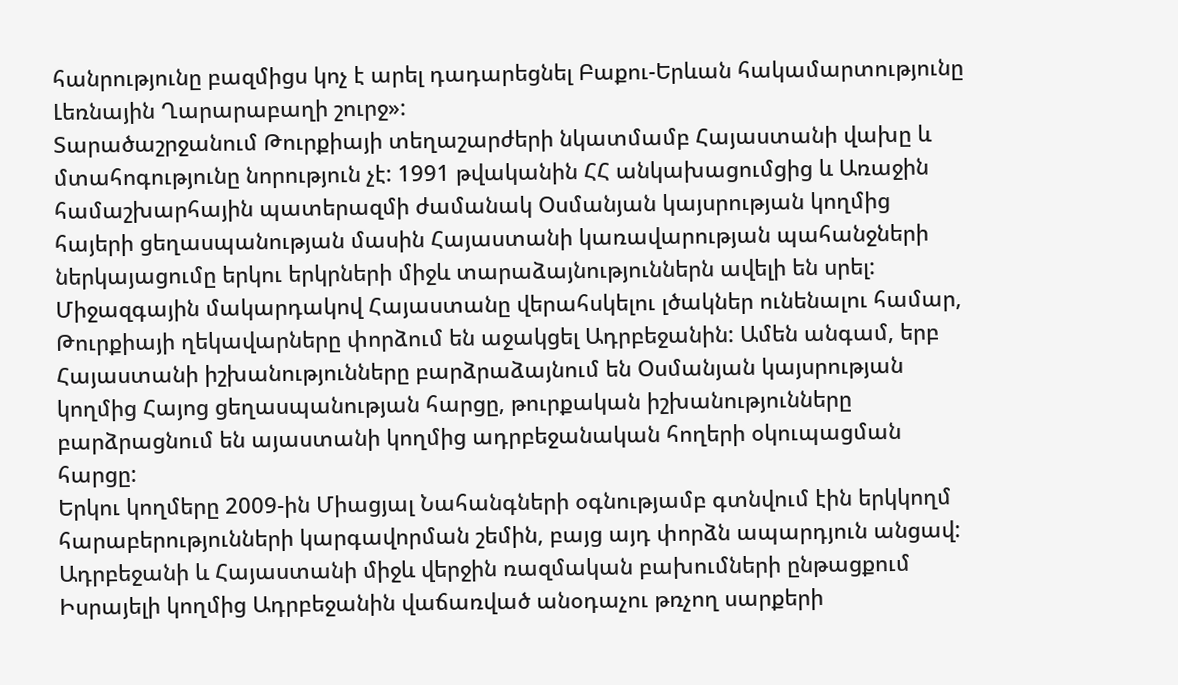հանրությունը բազմիցս կոչ է արել դադարեցնել Բաքու-Երևան հակամարտությունը Լեռնային Ղարարաբաղի շուրջ»:
Տարածաշրջանում Թուրքիայի տեղաշարժերի նկատմամբ Հայաստանի վախը և մտահոգությունը նորություն չէ: 1991 թվականին ՀՀ անկախացումցից և Առաջին համաշխարհային պատերազմի ժամանակ Օսմանյան կայսրության կողմից հայերի ցեղասպանության մասին Հայաստանի կառավարության պահանջների ներկայացումը երկու երկրների միջև տարաձայնություններն ավելի են սրել:
Միջազգային մակարդակով Հայաստանը վերահսկելու լծակներ ունենալու համար, Թուրքիայի ղեկավարները փորձում են աջակցել Ադրբեջանին: Ամեն անգամ, երբ Հայաստանի իշխանությունները բարձրաձայնում են Օսմանյան կայսրության կողմից Հայոց ցեղասպանության հարցը, թուրքական իշխանությունները բարձրացնում են այաստանի կողմից ադրբեջանական հողերի օկուպացման հարցը:
Երկու կողմերը 2009-ին Միացյալ Նահանգների օգնությամբ գտնվում էին երկկողմ հարաբերությունների կարգավորման շեմին, բայց այդ փորձն ապարդյուն անցավ: Ադրբեջանի և Հայաստանի միջև վերջին ռազմական բախումների ընթացքում Իսրայելի կողմից Ադրբեջանին վաճառված անօդաչու թռչող սարքերի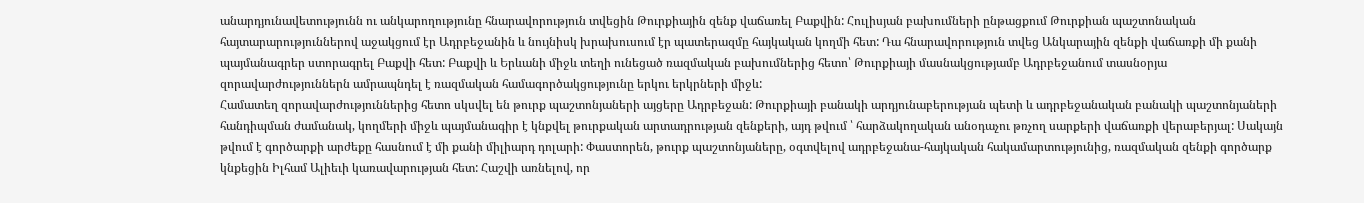անարդյունավետությունն ու անկարողությունը հնարավորություն տվեցին Թուրքիային զենք վաճառել Բաքվին: Հուլիսյան բախումների ընթացքում Թուրքիան պաշտոնական հայտարարություններով աջակցում էր Ադրբեջանին և նույնիսկ խրախուսում էր պատերազմը հայկական կողմի հետ: Դա հնարավորություն տվեց Անկարային զենքի վաճառքի մի քանի պայմանագրեր ստորագրել Բաքվի հետ: Բաքվի և Երևանի միջև տեղի ունեցած ռազմական բախումներից հետո՝ Թուրքիայի մասնակցությամբ Ադրբեջանում տասնօրյա զորավարժություններն ամրապնդել է ռազմական համագործակցությունը երկու երկրների միջև:
Համատեղ զորավարժություններից հետո սկսվել են թուրք պաշտոնյաների այցերը Ադրբեջան: Թուրքիայի բանակի արդյունաբերության պետի և ադրբեջանական բանակի պաշտոնյաների հանդիպման ժամանակ, կողմերի միջև պայմանագիր է կնքվել թուրքական արտադրության զենքերի, այդ թվում ՝ հարձակողական անօդաչու թռչող սարքերի վաճառքի վերաբերյալ: Սակայն թվում է գործարքի արժեքը հասնում է մի քանի միլիարդ դոլարի: Փաստորեն, թուրք պաշտոնյաները, օգտվելով ադրբեջանա-հայկական հակամարտությունից, ռազմական զենքի գործարք կնքեցին Իլհամ Ալիեւի կառավարության հետ: Հաշվի առնելով, որ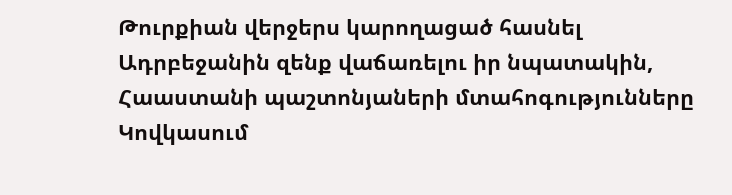Թուրքիան վերջերս կարողացած հասնել Ադրբեջանին զենք վաճառելու իր նպատակին, Հաաստանի պաշտոնյաների մտահոգությունները Կովկասում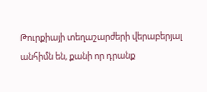Թուրքիայի տեղաշարժերի վերաբերյալ անհիմն են, քանի որ դրանք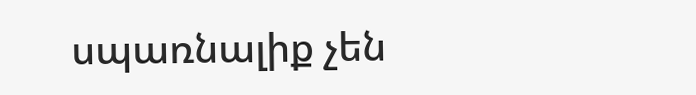սպառնալիք չեն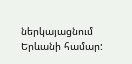ներկայացնում Երևանի համար: